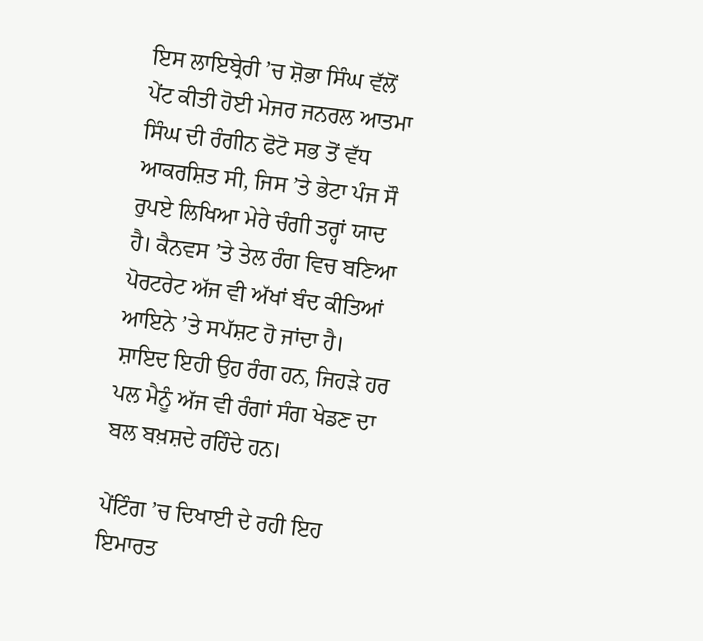ਇਸ ਲਾਇਬ੍ਰੇਰੀ ’ਚ ਸ਼ੋਭਾ ਸਿੰਘ ਵੱਲੋਂ ਪੇਂਟ ਕੀਤੀ ਹੋਈ ਮੇਜਰ ਜਨਰਲ ਆਤਮਾ ਸਿੰਘ ਦੀ ਰੰਗੀਨ ਫੋਟੋ ਸਭ ਤੋਂ ਵੱਧ ਆਕਰਸ਼ਿਤ ਸੀ, ਜਿਸ ’ਤੇ ਭੇਟਾ ਪੰਜ ਸੌ ਰੁਪਏ ਲਿਖਿਆ ਮੇਰੇ ਚੰਗੀ ਤਰ੍ਹਾਂ ਯਾਦ ਹੈ। ਕੈਨਵਸ ’ਤੇ ਤੇਲ ਰੰਗ ਵਿਚ ਬਣਿਆ ਪੋਰਟਰੇਟ ਅੱਜ ਵੀ ਅੱਖਾਂ ਬੰਦ ਕੀਤਿਆਂ ਆਇਨੇ ’ਤੇ ਸਪੱਸ਼ਟ ਹੋ ਜਾਂਦਾ ਹੈ। ਸ਼ਾਇਦ ਇਹੀ ਉਹ ਰੰਗ ਹਨ, ਜਿਹੜੇ ਹਰ ਪਲ ਮੈਨੂੰ ਅੱਜ ਵੀ ਰੰਗਾਂ ਸੰਗ ਖੇਡਣ ਦਾ ਬਲ ਬਖ਼ਸ਼ਦੇ ਰਹਿੰਦੇ ਹਨ।

ਪੇਂਟਿੰਗ ’ਚ ਦਿਖਾਈ ਦੇ ਰਹੀ ਇਹ ਇਮਾਰਤ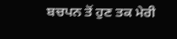ਬਚਪਨ ਤੋਂ ਹੁਣ ਤਕ ਮੇਰੀ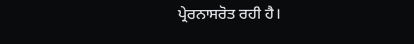ਪ੍ਰੇਰਨਾਸਰੋਤ ਰਹੀ ਹੈ।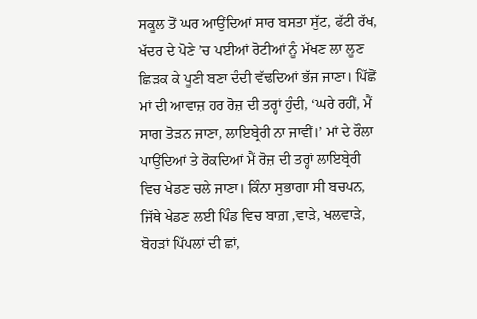ਸਕੂਲ ਤੋਂ ਘਰ ਆਉਂਦਿਆਂ ਸਾਰ ਬਸਤਾ ਸੁੱਟ, ਫੱਟੀ ਰੱਖ, ਖੱਦਰ ਦੇ ਪੋਣੇ ’ਚ ਪਈਆਂ ਰੋਟੀਆਂ ਨੂੰ ਮੱਖਣ ਲਾ ਲੂਣ ਛਿੜਕ ਕੇ ਪੂਣੀ ਬਣਾ ਦੰਦੀ ਵੱਢਦਿਆਂ ਭੱਜ ਜਾਣਾ। ਪਿੱਛੋਂ ਮਾਂ ਦੀ ਆਵਾਜ਼ ਹਰ ਰੋਜ਼ ਦੀ ਤਰ੍ਹਾਂ ਹੁੰਦੀ, ‘ਘਰੇ ਰਹੀਂ, ਮੈਂ ਸਾਗ ਤੋੜਨ ਜਾਣਾ, ਲਾਇਬ੍ਰੇਰੀ ਨਾ ਜਾਵੀਂ।’ ਮਾਂ ਦੇ ਰੌਲਾ ਪਾਉਂਦਿਆਂ ਤੇ ਰੋਕਦਿਆਂ ਮੈਂ ਰੋਜ਼ ਦੀ ਤਰ੍ਹਾਂ ਲਾਇਬ੍ਰੇਰੀ ਵਿਚ ਖੇਡਣ ਚਲੇ ਜਾਣਾ। ਕਿੰਨਾ ਸੁਭਾਗਾ ਸੀ ਬਚਪਨ, ਜਿੱਥੇ ਖੇਡਣ ਲਈ ਪਿੰਡ ਵਿਚ ਬਾਗ਼ ,ਵਾੜੇ, ਖਲਵਾੜੇ, ਬੋਹੜਾਂ ਪਿੱਪਲਾਂ ਦੀ ਛਾਂ,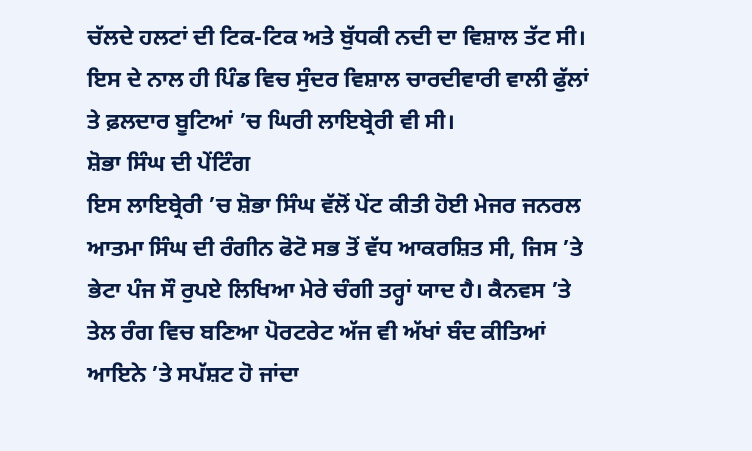ਚੱਲਦੇ ਹਲਟਾਂ ਦੀ ਟਿਕ-ਟਿਕ ਅਤੇ ਬੁੱਧਕੀ ਨਦੀ ਦਾ ਵਿਸ਼ਾਲ ਤੱਟ ਸੀ। ਇਸ ਦੇ ਨਾਲ ਹੀ ਪਿੰਡ ਵਿਚ ਸੁੰਦਰ ਵਿਸ਼ਾਲ ਚਾਰਦੀਵਾਰੀ ਵਾਲੀ ਫੁੱਲਾਂ ਤੇ ਫ਼ਲਦਾਰ ਬੂਟਿਆਂ ’ਚ ਘਿਰੀ ਲਾਇਬ੍ਰੇਰੀ ਵੀ ਸੀ।
ਸ਼ੋਭਾ ਸਿੰਘ ਦੀ ਪੇਂਟਿੰਗ
ਇਸ ਲਾਇਬ੍ਰੇਰੀ ’ਚ ਸ਼ੋਭਾ ਸਿੰਘ ਵੱਲੋਂ ਪੇਂਟ ਕੀਤੀ ਹੋਈ ਮੇਜਰ ਜਨਰਲ ਆਤਮਾ ਸਿੰਘ ਦੀ ਰੰਗੀਨ ਫੋਟੋ ਸਭ ਤੋਂ ਵੱਧ ਆਕਰਸ਼ਿਤ ਸੀ, ਜਿਸ ’ਤੇ ਭੇਟਾ ਪੰਜ ਸੌ ਰੁਪਏ ਲਿਖਿਆ ਮੇਰੇ ਚੰਗੀ ਤਰ੍ਹਾਂ ਯਾਦ ਹੈ। ਕੈਨਵਸ ’ਤੇ ਤੇਲ ਰੰਗ ਵਿਚ ਬਣਿਆ ਪੋਰਟਰੇਟ ਅੱਜ ਵੀ ਅੱਖਾਂ ਬੰਦ ਕੀਤਿਆਂ ਆਇਨੇ ’ਤੇ ਸਪੱਸ਼ਟ ਹੋ ਜਾਂਦਾ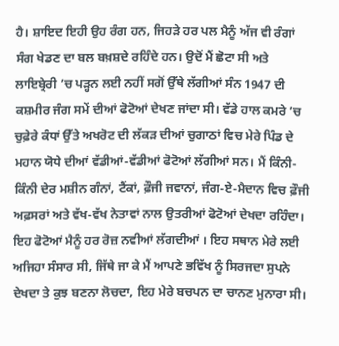ਹੈ। ਸ਼ਾਇਦ ਇਹੀ ਉਹ ਰੰਗ ਹਨ, ਜਿਹੜੇ ਹਰ ਪਲ ਮੈਨੂੰ ਅੱਜ ਵੀ ਰੰਗਾਂ ਸੰਗ ਖੇਡਣ ਦਾ ਬਲ ਬਖ਼ਸ਼ਦੇ ਰਹਿੰਦੇ ਹਨ। ਉਦੋਂ ਮੈਂ ਛੋਟਾ ਸੀ ਅਤੇ ਲਾਇਬ੍ਰੇਰੀ ’ਚ ਪੜ੍ਹਨ ਲਈ ਨਹੀਂ ਸਗੋਂ ਉੱਥੇ ਲੱਗੀਆਂ ਸੰਨ 1947 ਦੀ ਕਸ਼ਮੀਰ ਜੰਗ ਸਮੇਂ ਦੀਆਂ ਫੋਟੋਆਂ ਦੇਖਣ ਜਾਂਦਾ ਸੀ। ਵੱਡੇ ਹਾਲ ਕਮਰੇ ’ਚ ਚੁਫ਼ੇਰੇ ਕੰਧਾਂ ਉੱਤੇ ਅਖਰੋਟ ਦੀ ਲੱਕੜ ਦੀਆਂ ਚੁਗਾਠਾਂ ਵਿਚ ਮੇਰੇ ਪਿੰਡ ਦੇ ਮਹਾਨ ਯੋਧੇ ਦੀਆਂ ਵੱਡੀਆਂ-ਵੱਡੀਆਂ ਫੋਟੋਆਂ ਲੱਗੀਆਂ ਸਨ। ਮੈਂ ਕਿੰਨੀ-ਕਿੰਨੀ ਦੇਰ ਮਸ਼ੀਨ ਗੰਨਾਂ, ਟੈਂਕਾਂ, ਫ਼ੌਜੀ ਜਵਾਨਾਂ, ਜੰਗ-ਏ-ਮੈਦਾਨ ਵਿਚ ਫ਼ੌਜੀ ਅਫ਼ਸਰਾਂ ਅਤੇ ਵੱਖ-ਵੱਖ ਨੇਤਾਵਾਂ ਨਾਲ ਉਤਰੀਆਂ ਫੋਟੋਆਂ ਦੇਖਦਾ ਰਹਿੰਦਾ। ਇਹ ਫੋਟੋਆਂ ਮੈਨੂੰ ਹਰ ਰੋਜ਼ ਨਵੀਆਂ ਲੱਗਦੀਆਂ । ਇਹ ਸਥਾਨ ਮੇਰੇ ਲਈ ਅਜਿਹਾ ਸੰਸਾਰ ਸੀ, ਜਿੱਥੇ ਜਾ ਕੇ ਮੈਂ ਆਪਣੇ ਭਵਿੱਖ ਨੂੰ ਸਿਰਜਦਾ ਸੁਪਨੇ ਦੇਖਦਾ ਤੇ ਕੁਝ ਬਣਨਾ ਲੋਚਦਾ, ਇਹ ਮੇਰੇ ਬਚਪਨ ਦਾ ਚਾਨਣ ਮੁਨਾਰਾ ਸੀ।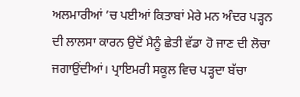ਅਲਮਾਰੀਆਂ ’ਚ ਪਈਆਂ ਕਿਤਾਬਾਂ ਮੇਰੇ ਮਨ ਅੰਦਰ ਪੜ੍ਹਨ ਦੀ ਲਾਲਸਾ ਕਾਰਨ ਉਦੋਂ ਮੈਨੂੰ ਛੇਤੀ ਵੱਡਾ ਹੋ ਜਾਣ ਦੀ ਲੋਚਾ ਜਗਾਉਂਦੀਆਂ। ਪ੍ਰਾਇਮਰੀ ਸਕੂਲ ਵਿਚ ਪੜ੍ਹਦਾ ਬੱਚਾ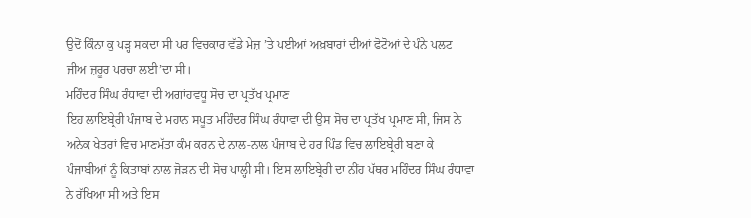ਉਦੋਂ ਕਿੰਨਾ ਕੁ ਪੜ੍ਹ ਸਕਦਾ ਸੀ ਪਰ ਵਿਚਕਾਰ ਵੱਡੇ ਮੇਜ਼ ’ਤੇ ਪਈਆਂ ਅਖ਼ਬਾਰਾਂ ਦੀਆਂ ਫੋਟੋਆਂ ਦੇ ਪੰਨੇ ਪਲਟ ਜੀਅ ਜ਼ਰੂਰ ਪਰਚਾ ਲਈ’ਦਾ ਸੀ।
ਮਹਿੰਦਰ ਸਿੰਘ ਰੰਧਾਵਾ ਦੀ ਅਗਾਂਹਵਧੂ ਸੋਚ ਦਾ ਪ੍ਰਤੱਖ ਪ੍ਰਮਾਣ
ਇਹ ਲਾਇਬ੍ਰੇਰੀ ਪੰਜਾਬ ਦੇ ਮਹਾਨ ਸਪੂਤ ਮਹਿੰਦਰ ਸਿੰਘ ਰੰਧਾਵਾ ਦੀ ਉਸ ਸੋਚ ਦਾ ਪ੍ਰਤੱਖ ਪ੍ਰਮਾਣ ਸੀ, ਜਿਸ ਨੇ ਅਨੇਕ ਖੇਤਰਾਂ ਵਿਚ ਮਾਣਮੱਤਾ ਕੰਮ ਕਰਨ ਦੇ ਨਾਲ-ਨਾਲ ਪੰਜਾਬ ਦੇ ਹਰ ਪਿੰਡ ਵਿਚ ਲਾਇਬ੍ਰੇਰੀ ਬਣਾ ਕੇ ਪੰਜਾਬੀਆਂ ਨੂੰ ਕਿਤਾਬਾਂ ਨਾਲ ਜੋੜਨ ਦੀ ਸੋਚ ਪਾਲ੍ਹੀ ਸੀ। ਇਸ ਲਾਇਬ੍ਰੇਰੀ ਦਾ ਨੀਂਹ ਪੱਥਰ ਮਹਿੰਦਰ ਸਿੰਘ ਰੰਧਾਵਾ ਨੇ ਰੱਖਿਆ ਸੀ ਅਤੇ ਇਸ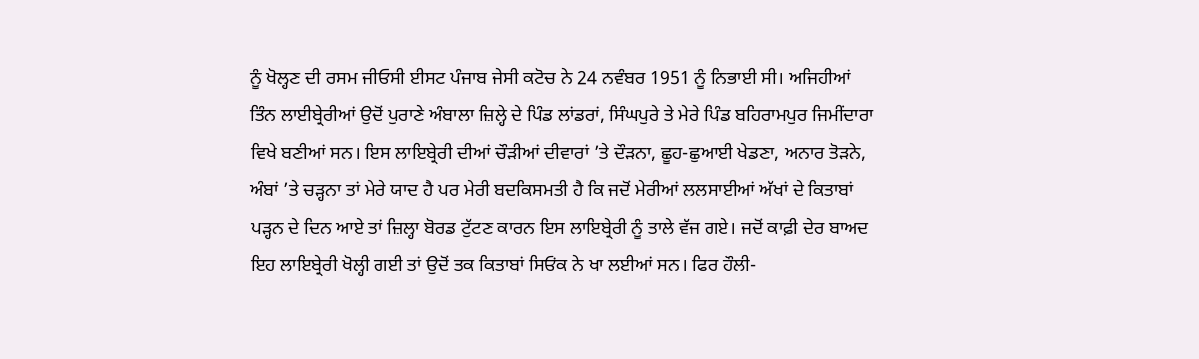ਨੂੰ ਖੋਲ੍ਹਣ ਦੀ ਰਸਮ ਜੀਓਸੀ ਈਸਟ ਪੰਜਾਬ ਜੇਸੀ ਕਟੋਚ ਨੇ 24 ਨਵੰਬਰ 1951 ਨੂੰ ਨਿਭਾਈ ਸੀ। ਅਜਿਹੀਆਂ ਤਿੰਨ ਲਾਈਬ੍ਰੇਰੀਆਂ ਉਦੋਂ ਪੁਰਾਣੇ ਅੰਬਾਲਾ ਜ਼ਿਲ੍ਹੇ ਦੇ ਪਿੰਡ ਲਾਂਡਰਾਂ, ਸਿੰਘਪੁਰੇ ਤੇ ਮੇਰੇ ਪਿੰਡ ਬਹਿਰਾਮਪੁਰ ਜਿਮੀਂਦਾਰਾ ਵਿਖੇ ਬਣੀਆਂ ਸਨ। ਇਸ ਲਾਇਬ੍ਰੇਰੀ ਦੀਆਂ ਚੌੜੀਆਂ ਦੀਵਾਰਾਂ ’ਤੇ ਦੌੜਨਾ, ਛੂਹ-ਛੁਆਈ ਖੇਡਣਾ, ਅਨਾਰ ਤੋੜਨੇ, ਅੰਬਾਂ ’ਤੇ ਚੜ੍ਹਨਾ ਤਾਂ ਮੇਰੇ ਯਾਦ ਹੈ ਪਰ ਮੇਰੀ ਬਦਕਿਸਮਤੀ ਹੈ ਕਿ ਜਦੋਂ ਮੇਰੀਆਂ ਲਲਸਾਈਆਂ ਅੱਖਾਂ ਦੇ ਕਿਤਾਬਾਂ ਪੜ੍ਹਨ ਦੇ ਦਿਨ ਆਏ ਤਾਂ ਜ਼ਿਲ੍ਹਾ ਬੋਰਡ ਟੁੱਟਣ ਕਾਰਨ ਇਸ ਲਾਇਬ੍ਰੇਰੀ ਨੂੰ ਤਾਲੇ ਵੱਜ ਗਏ। ਜਦੋਂ ਕਾਫ਼ੀ ਦੇਰ ਬਾਅਦ ਇਹ ਲਾਇਬ੍ਰੇਰੀ ਖੋਲ੍ਹੀ ਗਈ ਤਾਂ ਉਦੋਂ ਤਕ ਕਿਤਾਬਾਂ ਸਿਓਂਕ ਨੇ ਖਾ ਲਈਆਂ ਸਨ। ਫਿਰ ਹੌਲੀ-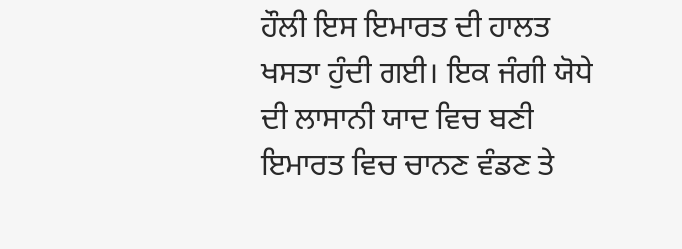ਹੌਲੀ ਇਸ ਇਮਾਰਤ ਦੀ ਹਾਲਤ ਖਸਤਾ ਹੁੰਦੀ ਗਈ। ਇਕ ਜੰਗੀ ਯੋਧੇ ਦੀ ਲਾਸਾਨੀ ਯਾਦ ਵਿਚ ਬਣੀ ਇਮਾਰਤ ਵਿਚ ਚਾਨਣ ਵੰਡਣ ਤੇ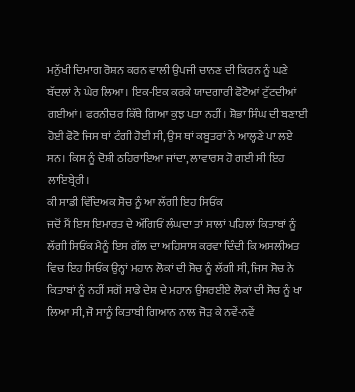ਮਨੁੱਖੀ ਦਿਮਾਗ ਰੋਸ਼ਨ ਕਰਨ ਵਾਲੀ ਉਪਜੀ ਚਾਨਣ ਦੀ ਕਿਰਨ ਨੂੰ ਘਣੇ ਬੱਦਲਾਂ ਨੇ ਘੇਰ ਲਿਆ। ਇਕ-ਇਕ ਕਰਕੇ ਯਾਦਗਾਰੀ ਫੋਟੋਆਂ ਟੁੱਟਦੀਆਂ ਗਈਆਂ। ਫਰਨੀਚਰ ਕਿੱਥੇ ਗਿਆ ਕੁਝ ਪਤਾ ਨਹੀਂ। ਸ਼ੋਭਾ ਸਿੰਘ ਦੀ ਬਣਾਈ ਹੋਈ ਫੋਟੋ ਜਿਸ ਥਾਂ ਟੰਗੀ ਹੋਈ ਸੀ, ਉਸ ਥਾਂ ਕਬੂਤਰਾਂ ਨੇ ਆਲ੍ਹਣੇ ਪਾ ਲਏ ਸਨ। ਕਿਸ ਨੂੰ ਦੋਸ਼ੀ ਠਹਿਰਾਇਆ ਜਾਂਦਾ, ਲਾਵਾਰਸ ਹੋ ਗਈ ਸੀ ਇਹ ਲਾਇਬ੍ਰੇਰੀ।
ਕੀ ਸਾਡੀ ਵਿੱਦਿਅਕ ਸੋਚ ਨੂੰ ਆ ਲੱਗੀ ਇਹ ਸਿਓਂਕ
ਜਦੋਂ ਮੈਂ ਇਸ ਇਮਾਰਤ ਦੇ ਅੱਗਿਓਂ ਲੰਘਦਾ ਤਾਂ ਸਾਲਾਂ ਪਹਿਲਾਂ ਕਿਤਾਬਾਂ ਨੂੰ ਲੱਗੀ ਸਿਓਂਕ ਮੈਨੂੰ ਇਸ ਗੱਲ ਦਾ ਅਹਿਸਾਸ ਕਰਵਾ ਦਿੰਦੀ ਕਿ ਅਸਲੀਅਤ ਵਿਚ ਇਹ ਸਿਓਂਕ ਉਨ੍ਹਾਂ ਮਹਾਨ ਲੋਕਾਂ ਦੀ ਸੋਚ ਨੂੰ ਲੱਗੀ ਸੀ, ਜਿਸ ਸੋਚ ਨੇ ਕਿਤਾਬਾਂ ਨੂੰ ਨਹੀਂ ਸਗੋਂ ਸਾਡੇ ਦੇਸ਼ ਦੇ ਮਹਾਨ ਉਸਰਈਏ ਲੋਕਾਂ ਦੀ ਸੋਚ ਨੂੰ ਖਾ ਲਿਆ ਸੀ, ਜੋ ਸਾਨੂੰ ਕਿਤਾਬੀ ਗਿਆਨ ਨਾਲ ਜੋੜ ਕੇ ਨਵੇਂ-ਨਵੇਂ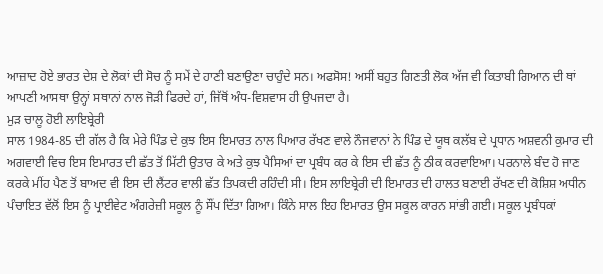ਆਜ਼ਾਦ ਹੋਏ ਭਾਰਤ ਦੇਸ਼ ਦੇ ਲੋਕਾਂ ਦੀ ਸੋਚ ਨੂੰ ਸਮੇਂ ਦੇ ਹਾਣੀ ਬਣਾਉਣਾ ਚਾਹੁੰਦੇ ਸਨ। ਅਫਸੋਸ! ਅਸੀਂ ਬਹੁਤ ਗਿਣਤੀ ਲੋਕ ਅੱਜ ਵੀ ਕਿਤਾਬੀ ਗਿਆਨ ਦੀ ਥਾਂ ਆਪਣੀ ਆਸਥਾ ਉਨ੍ਹਾਂ ਸਥਾਨਾਂ ਨਾਲ ਜੋੜੀ ਫਿਰਦੇ ਹਾਂ, ਜਿੱਥੋਂ ਅੰਧ-ਵਿਸ਼ਵਾਸ ਹੀ ਉਪਜਦਾ ਹੈ।
ਮੁੜ ਚਾਲੂ ਹੋਈ ਲਾਇਬ੍ਰੇਰੀ
ਸਾਲ 1984-85 ਦੀ ਗੱਲ ਹੈ ਕਿ ਮੇਰੇ ਪਿੰਡ ਦੇ ਕੁਝ ਇਸ ਇਮਾਰਤ ਨਾਲ ਪਿਆਰ ਰੱਖਣ ਵਾਲੇ ਨੌਜਵਾਨਾਂ ਨੇ ਪਿੰਡ ਦੇ ਯੂਥ ਕਲੱਬ ਦੇ ਪ੍ਰਧਾਨ ਅਸ਼ਵਨੀ ਕੁਮਾਰ ਦੀ ਅਗਵਾਈ ਵਿਚ ਇਸ ਇਮਾਰਤ ਦੀ ਛੱਤ ਤੋਂ ਮਿੱਟੀ ਉਤਾਰ ਕੇ ਅਤੇ ਕੁਝ ਪੈਸਿਆਂ ਦਾ ਪ੍ਰਬੰਧ ਕਰ ਕੇ ਇਸ ਦੀ ਛੱਤ ਨੂੰ ਠੀਕ ਕਰਵਾਇਆ। ਪਰਨਾਲੇ ਬੰਦ ਹੋ ਜਾਣ ਕਰਕੇ ਮੀਂਹ ਪੈਣ ਤੋਂ ਬਾਅਦ ਵੀ ਇਸ ਦੀ ਲੈਂਟਰ ਵਾਲੀ ਛੱਤ ਤਿਪਕਦੀ ਰਹਿੰਦੀ ਸੀ। ਇਸ ਲਾਇਬ੍ਰੇਰੀ ਦੀ ਇਮਾਰਤ ਦੀ ਹਾਲਤ ਬਣਾਈ ਰੱਖਣ ਦੀ ਕੋਸ਼ਿਸ਼ ਅਧੀਨ ਪੰਚਾਇਤ ਵੱਲੋਂ ਇਸ ਨੂੰ ਪ੍ਰਾਈਵੇਟ ਅੰਗਰੇਜ਼ੀ ਸਕੂਲ ਨੂੰ ਸੌਂਪ ਦਿੱਤਾ ਗਿਆ। ਕਿੰਨੇ ਸਾਲ ਇਹ ਇਮਾਰਤ ਉਸ ਸਕੂਲ ਕਾਰਨ ਸਾਂਭੀ ਗਈ। ਸਕੂਲ ਪ੍ਰਬੰਧਕਾਂ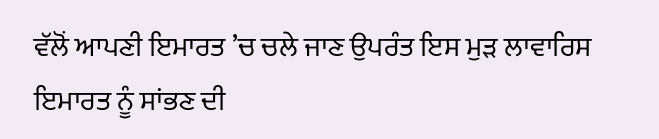ਵੱਲੋਂ ਆਪਣੀ ਇਮਾਰਤ ’ਚ ਚਲੇ ਜਾਣ ਉਪਰੰਤ ਇਸ ਮੁੜ ਲਾਵਾਰਿਸ ਇਮਾਰਤ ਨੂੰ ਸਾਂਭਣ ਦੀ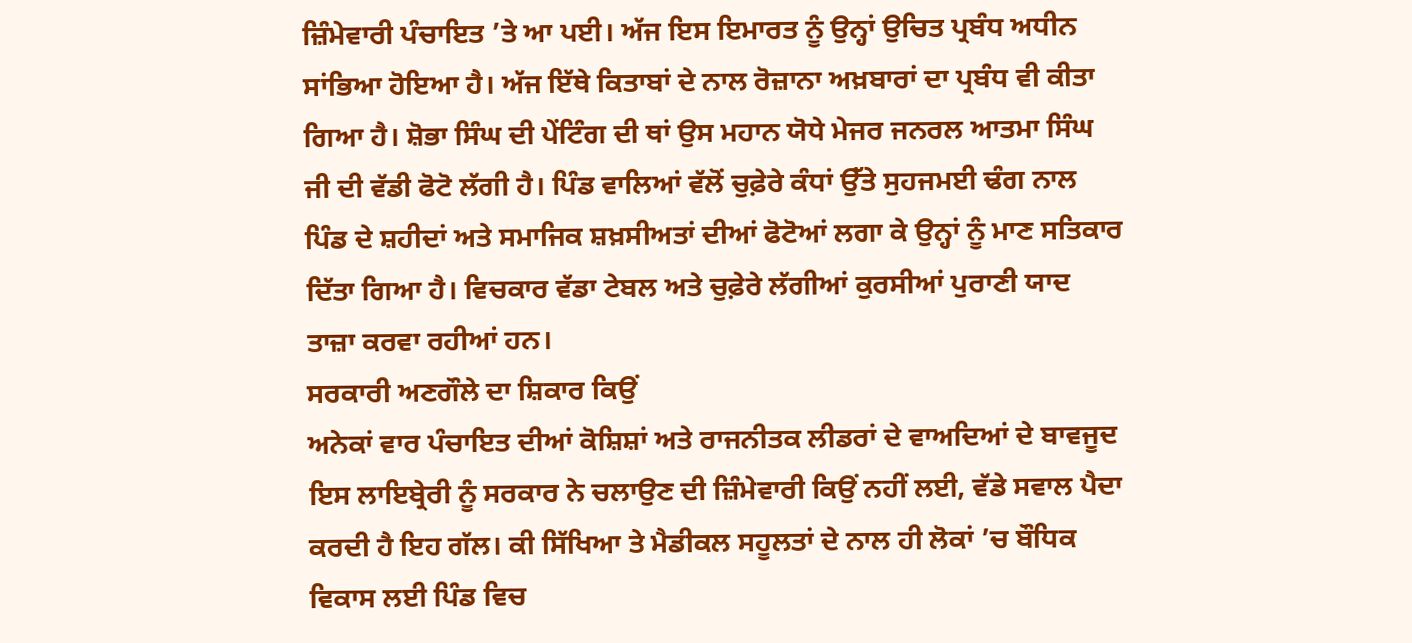ਜ਼ਿੰਮੇਵਾਰੀ ਪੰਚਾਇਤ ’ਤੇ ਆ ਪਈ। ਅੱਜ ਇਸ ਇਮਾਰਤ ਨੂੰ ਉਨ੍ਹਾਂ ਉਚਿਤ ਪ੍ਰਬੰਧ ਅਧੀਨ ਸਾਂਭਿਆ ਹੋਇਆ ਹੈ। ਅੱਜ ਇੱਥੇ ਕਿਤਾਬਾਂ ਦੇ ਨਾਲ ਰੋਜ਼ਾਨਾ ਅਖ਼ਬਾਰਾਂ ਦਾ ਪ੍ਰਬੰਧ ਵੀ ਕੀਤਾ ਗਿਆ ਹੈ। ਸ਼ੋਭਾ ਸਿੰਘ ਦੀ ਪੇਂਟਿੰਗ ਦੀ ਥਾਂ ਉਸ ਮਹਾਨ ਯੋਧੇ ਮੇਜਰ ਜਨਰਲ ਆਤਮਾ ਸਿੰਘ ਜੀ ਦੀ ਵੱਡੀ ਫੋਟੋ ਲੱਗੀ ਹੈ। ਪਿੰਡ ਵਾਲਿਆਂ ਵੱਲੋਂ ਚੁਫ਼ੇਰੇ ਕੰਧਾਂ ਉੱਤੇ ਸੁਹਜਮਈ ਢੰਗ ਨਾਲ ਪਿੰਡ ਦੇ ਸ਼ਹੀਦਾਂ ਅਤੇ ਸਮਾਜਿਕ ਸ਼ਖ਼ਸੀਅਤਾਂ ਦੀਆਂ ਫੋਟੋਆਂ ਲਗਾ ਕੇ ਉਨ੍ਹਾਂ ਨੂੰ ਮਾਣ ਸਤਿਕਾਰ ਦਿੱਤਾ ਗਿਆ ਹੈ। ਵਿਚਕਾਰ ਵੱਡਾ ਟੇਬਲ ਅਤੇ ਚੁਫ਼ੇਰੇ ਲੱਗੀਆਂ ਕੁਰਸੀਆਂ ਪੁਰਾਣੀ ਯਾਦ ਤਾਜ਼ਾ ਕਰਵਾ ਰਹੀਆਂ ਹਨ।
ਸਰਕਾਰੀ ਅਣਗੌਲੇ ਦਾ ਸ਼ਿਕਾਰ ਕਿਉਂ
ਅਨੇਕਾਂ ਵਾਰ ਪੰਚਾਇਤ ਦੀਆਂ ਕੋਸ਼ਿਸ਼ਾਂ ਅਤੇ ਰਾਜਨੀਤਕ ਲੀਡਰਾਂ ਦੇ ਵਾਅਦਿਆਂ ਦੇ ਬਾਵਜੂਦ ਇਸ ਲਾਇਬ੍ਰੇਰੀ ਨੂੰ ਸਰਕਾਰ ਨੇ ਚਲਾਉਣ ਦੀ ਜ਼ਿੰਮੇਵਾਰੀ ਕਿਉਂ ਨਹੀਂ ਲਈ, ਵੱਡੇ ਸਵਾਲ ਪੈਦਾ ਕਰਦੀ ਹੈ ਇਹ ਗੱਲ। ਕੀ ਸਿੱਖਿਆ ਤੇ ਮੈਡੀਕਲ ਸਹੂਲਤਾਂ ਦੇ ਨਾਲ ਹੀ ਲੋਕਾਂ ’ਚ ਬੌਧਿਕ ਵਿਕਾਸ ਲਈ ਪਿੰਡ ਵਿਚ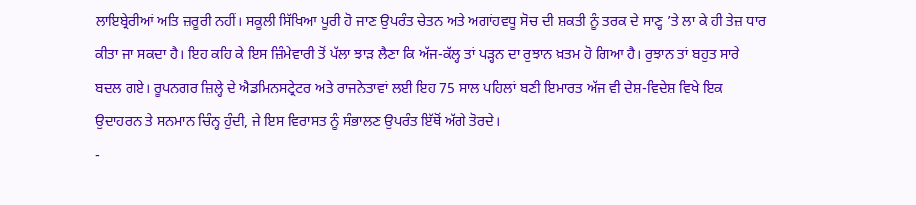ਲਾਇਬ੍ਰੇਰੀਆਂ ਅਤਿ ਜ਼ਰੂਰੀ ਨਹੀਂ। ਸਕੂਲੀ ਸਿੱਖਿਆ ਪੂਰੀ ਹੋ ਜਾਣ ਉਪਰੰਤ ਚੇਤਨ ਅਤੇ ਅਗਾਂਹਵਧੂ ਸੋਚ ਦੀ ਸ਼ਕਤੀ ਨੂੰ ਤਰਕ ਦੇ ਸਾਣ੍ਹ ’ਤੇ ਲਾ ਕੇ ਹੀ ਤੇਜ਼ ਧਾਰ ਕੀਤਾ ਜਾ ਸਕਦਾ ਹੈ। ਇਹ ਕਹਿ ਕੇ ਇਸ ਜ਼ਿੰਮੇਵਾਰੀ ਤੋਂ ਪੱਲਾ ਝਾੜ ਲੈਣਾ ਕਿ ਅੱਜ-ਕੱਲ੍ਹ ਤਾਂ ਪੜ੍ਹਨ ਦਾ ਰੁਝਾਨ ਖ਼ਤਮ ਹੋ ਗਿਆ ਹੈ। ਰੁਝਾਨ ਤਾਂ ਬਹੁਤ ਸਾਰੇ ਬਦਲ ਗਏ। ਰੂਪਨਗਰ ਜ਼ਿਲ੍ਹੇ ਦੇ ਐਡਮਿਨਸਟ੍ਰੇਟਰ ਅਤੇ ਰਾਜਨੇਤਾਵਾਂ ਲਈ ਇਹ 75 ਸਾਲ ਪਹਿਲਾਂ ਬਣੀ ਇਮਾਰਤ ਅੱਜ ਵੀ ਦੇਸ਼-ਵਿਦੇਸ਼ ਵਿਖੇ ਇਕ ਉਦਾਹਰਨ ਤੇ ਸਨਮਾਨ ਚਿੰਨ੍ਹ ਹੁੰਦੀ, ਜੇ ਇਸ ਵਿਰਾਸਤ ਨੂੰ ਸੰਭਾਲਣ ਉਪਰੰਤ ਇੱਥੋਂ ਅੱਗੇ ਤੋਰਦੇ।
-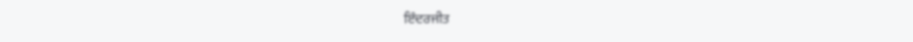ਇੰਦਰਜੀਤ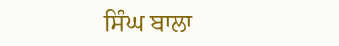ਸਿੰਘ ਬਾਲਾ